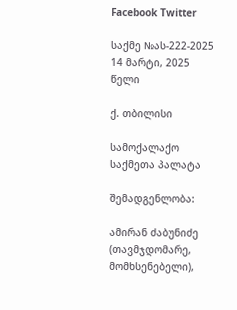Facebook Twitter

საქმე №ას-222-2025 14 მარტი, 2025 წელი

ქ. თბილისი

სამოქალაქო საქმეთა პალატა

შემადგენლობა:

ამირან ძაბუნიძე (თავმჯდომარე, მომხსენებელი),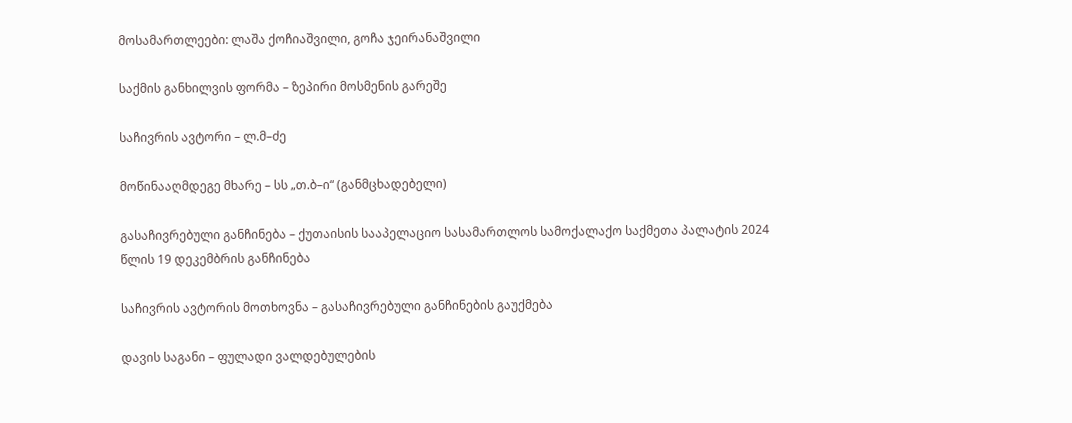მოსამართლეები: ლაშა ქოჩიაშვილი, გოჩა ჯეირანაშვილი

საქმის განხილვის ფორმა – ზეპირი მოსმენის გარეშე

საჩივრის ავტორი – ლ.მ–ძე

მოწინააღმდეგე მხარე – სს „თ.ბ–ი“ (განმცხადებელი)

გასაჩივრებული განჩინება – ქუთაისის სააპელაციო სასამართლოს სამოქალაქო საქმეთა პალატის 2024 წლის 19 დეკემბრის განჩინება

საჩივრის ავტორის მოთხოვნა – გასაჩივრებული განჩინების გაუქმება

დავის საგანი – ფულადი ვალდებულების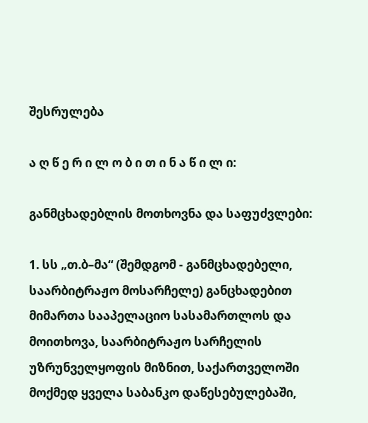შესრულება

ა ღ წ ე რ ი ლ ო ბ ი თ ი ნ ა წ ი ლ ი:

განმცხადებლის მოთხოვნა და საფუძვლები:

1. სს „თ.ბ–მა“ (შემდგომ - განმცხადებელი, საარბიტრაჟო მოსარჩელე) განცხადებით მიმართა სააპელაციო სასამართლოს და მოითხოვა, საარბიტრაჟო სარჩელის უზრუნველყოფის მიზნით, საქართველოში მოქმედ ყველა საბანკო დაწესებულებაში,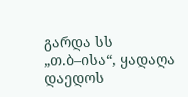გარდა სს „თ.ბ–ისა“, ყადაღა დაედოს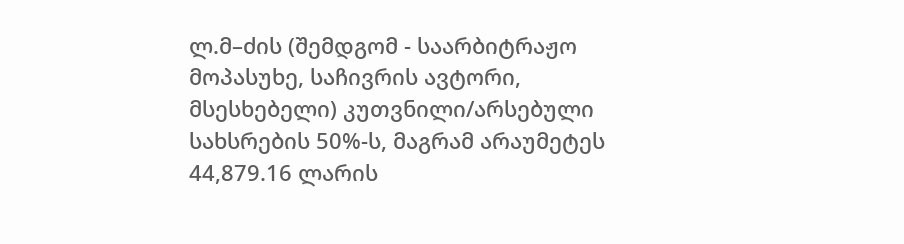ლ.მ–ძის (შემდგომ - საარბიტრაჟო მოპასუხე, საჩივრის ავტორი, მსესხებელი) კუთვნილი/არსებული სახსრების 50%-ს, მაგრამ არაუმეტეს 44,879.16 ლარის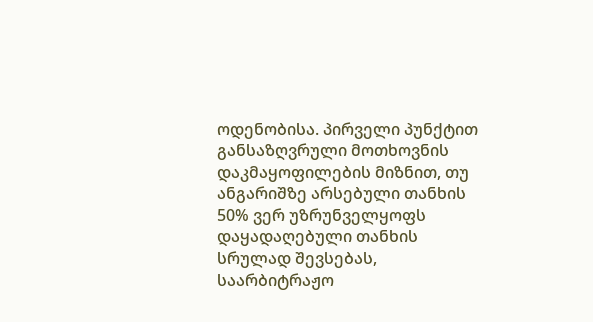ოდენობისა. პირველი პუნქტით განსაზღვრული მოთხოვნის დაკმაყოფილების მიზნით, თუ ანგარიშზე არსებული თანხის 50% ვერ უზრუნველყოფს დაყადაღებული თანხის სრულად შევსებას, საარბიტრაჟო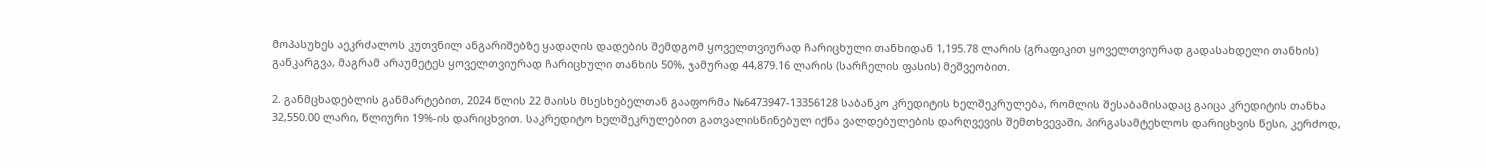მოპასუხეს აეკრძალოს კუთვნილ ანგარიშებზე ყადაღის დადების შემდგომ ყოველთვიურად ჩარიცხული თანხიდან 1,195.78 ლარის (გრაფიკით ყოველთვიურად გადასახდელი თანხის) განკარგვა, მაგრამ არაუმეტეს ყოველთვიურად ჩარიცხული თანხის 50%, ჯამურად 44,879.16 ლარის (სარჩელის ფასის) მეშვეობით.

2. განმცხადებლის განმარტებით, 2024 წლის 22 მაისს მსესხებელთან გააფორმა №6473947-13356128 საბანკო კრედიტის ხელშეკრულება, რომლის შესაბამისადაც გაიცა კრედიტის თანხა 32,550.00 ლარი, წლიური 19%-ის დარიცხვით. საკრედიტო ხელშეკრულებით გათვალისწინებულ იქნა ვალდებულების დარღვევის შემთხვევაში, პირგასამტეხლოს დარიცხვის წესი, კერძოდ,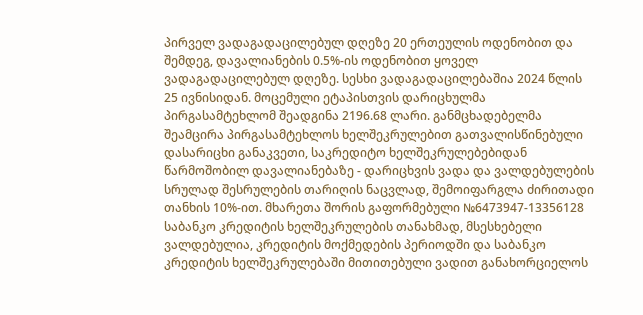პირველ ვადაგადაცილებულ დღეზე 20 ერთეულის ოდენობით და შემდეგ, დავალიანების 0.5%-ის ოდენობით ყოველ ვადაგადაცილებულ დღეზე. სესხი ვადაგადაცილებაშია 2024 წლის 25 ივნისიდან. მოცემული ეტაპისთვის დარიცხულმა პირგასამტეხლომ შეადგინა 2196.68 ლარი. განმცხადებელმა შეამცირა პირგასამტეხლოს ხელშეკრულებით გათვალისწინებული დასარიცხი განაკვეთი, საკრედიტო ხელშეკრულებებიდან წარმოშობილ დავალიანებაზე - დარიცხვის ვადა და ვალდებულების სრულად შესრულების თარიღის ნაცვლად, შემოიფარგლა ძირითადი თანხის 10%-ით. მხარეთა შორის გაფორმებული №6473947-13356128 საბანკო კრედიტის ხელშეკრულების თანახმად, მსესხებელი ვალდებულია, კრედიტის მოქმედების პერიოდში და საბანკო კრედიტის ხელშეკრულებაში მითითებული ვადით განახორციელოს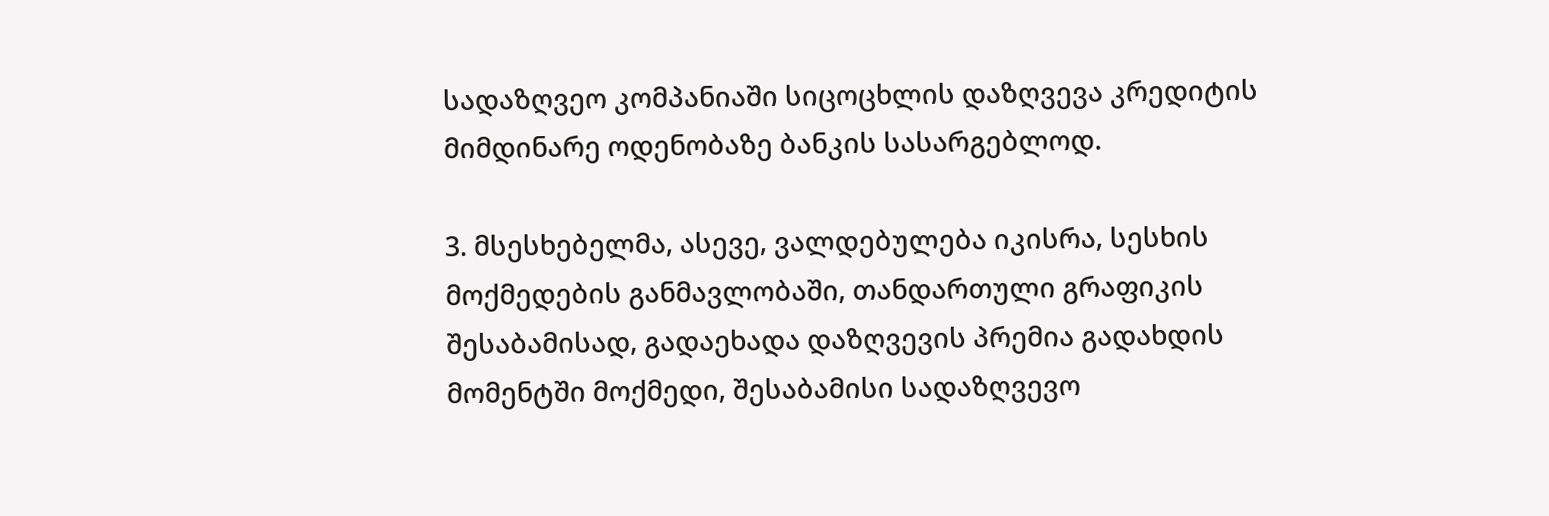სადაზღვეო კომპანიაში სიცოცხლის დაზღვევა კრედიტის მიმდინარე ოდენობაზე ბანკის სასარგებლოდ.

3. მსესხებელმა, ასევე, ვალდებულება იკისრა, სესხის მოქმედების განმავლობაში, თანდართული გრაფიკის შესაბამისად, გადაეხადა დაზღვევის პრემია გადახდის მომენტში მოქმედი, შესაბამისი სადაზღვევო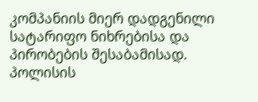კომპანიის მიერ დადგენილი სატარიფო ნიხრებისა და პირობების შესაბამისად. პოლისის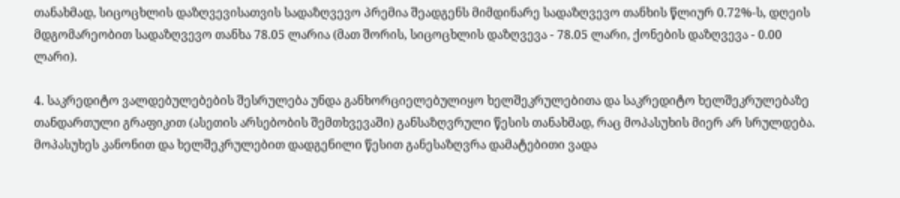თანახმად, სიცოცხლის დაზღვევისათვის სადაზღვევო პრემია შეადგენს მიმდინარე სადაზღვევო თანხის წლიურ 0.72%-ს, დღეის მდგომარეობით სადაზღვევო თანხა 78.05 ლარია (მათ შორის, სიცოცხლის დაზღვევა - 78.05 ლარი, ქონების დაზღვევა - 0.00 ლარი).

4. საკრედიტო ვალდებულებების შესრულება უნდა განხორციელებულიყო ხელშეკრულებითა და საკრედიტო ხელშეკრულებაზე თანდართული გრაფიკით (ასეთის არსებობის შემთხვევაში) განსაზღვრული წესის თანახმად, რაც მოპასუხის მიერ არ სრულდება. მოპასუხეს კანონით და ხელშეკრულებით დადგენილი წესით განესაზღვრა დამატებითი ვადა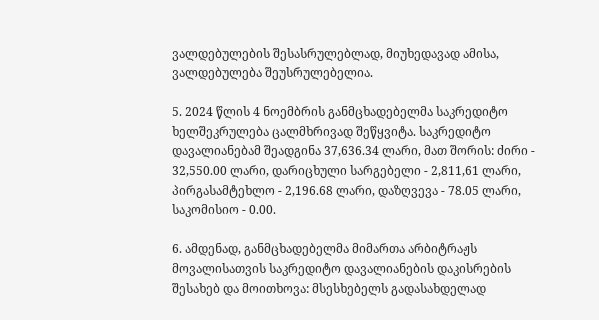ვალდებულების შესასრულებლად, მიუხედავად ამისა, ვალდებულება შეუსრულებელია.

5. 2024 წლის 4 ნოემბრის განმცხადებელმა საკრედიტო ხელშეკრულება ცალმხრივად შეწყვიტა. საკრედიტო დავალიანებამ შეადგინა 37,636.34 ლარი, მათ შორის: ძირი - 32,550.00 ლარი, დარიცხული სარგებელი - 2,811,61 ლარი, პირგასამტეხლო - 2,196.68 ლარი, დაზღვევა - 78.05 ლარი, საკომისიო - 0.00.

6. ამდენად, განმცხადებელმა მიმართა არბიტრაჟს მოვალისათვის საკრედიტო დავალიანების დაკისრების შესახებ და მოითხოვა: მსესხებელს გადასახდელად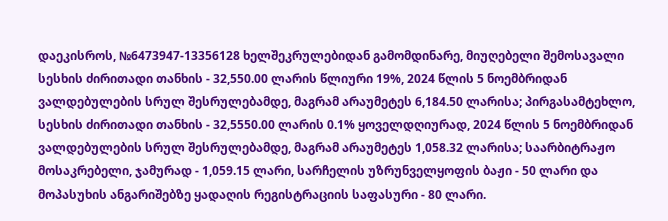დაეკისროს, №6473947-13356128 ხელშეკრულებიდან გამომდინარე, მიუღებელი შემოსავალი სესხის ძირითადი თანხის - 32,550.00 ლარის წლიური 19%, 2024 წლის 5 ნოემბრიდან ვალდებულების სრულ შესრულებამდე, მაგრამ არაუმეტეს 6,184.50 ლარისა; პირგასამტეხლო, სესხის ძირითადი თანხის - 32,5550.00 ლარის 0.1% ყოველდღიურად, 2024 წლის 5 ნოემბრიდან ვალდებულების სრულ შესრულებამდე, მაგრამ არაუმეტეს 1,058.32 ლარისა; საარბიტრაჟო მოსაკრებელი, ჯამურად - 1,059.15 ლარი, სარჩელის უზრუნველყოფის ბაჟი - 50 ლარი და მოპასუხის ანგარიშებზე ყადაღის რეგისტრაციის საფასური - 80 ლარი.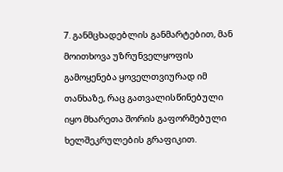7. განმცხადებლის განმარტებით, მან მოითხოვა უზრუნველყოფის გამოყენება ყოველთვიურად იმ თანხაზე, რაც გათვალისწინებული იყო მხარეთა შორის გაფორმებული ხელშეკრულების გრაფიკით.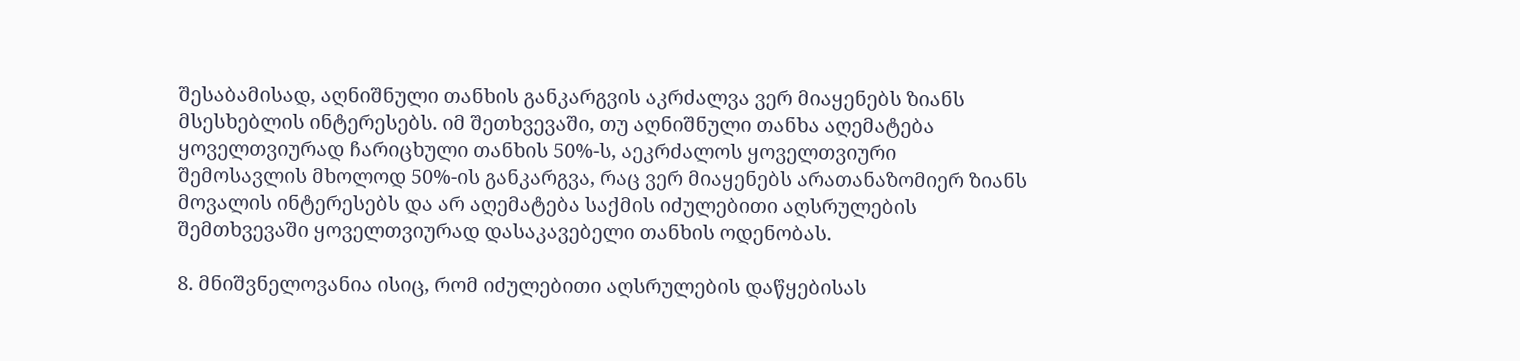შესაბამისად, აღნიშნული თანხის განკარგვის აკრძალვა ვერ მიაყენებს ზიანს მსესხებლის ინტერესებს. იმ შეთხვევაში, თუ აღნიშნული თანხა აღემატება ყოველთვიურად ჩარიცხული თანხის 50%-ს, აეკრძალოს ყოველთვიური შემოსავლის მხოლოდ 50%-ის განკარგვა, რაც ვერ მიაყენებს არათანაზომიერ ზიანს მოვალის ინტერესებს და არ აღემატება საქმის იძულებითი აღსრულების შემთხვევაში ყოველთვიურად დასაკავებელი თანხის ოდენობას.

8. მნიშვნელოვანია ისიც, რომ იძულებითი აღსრულების დაწყებისას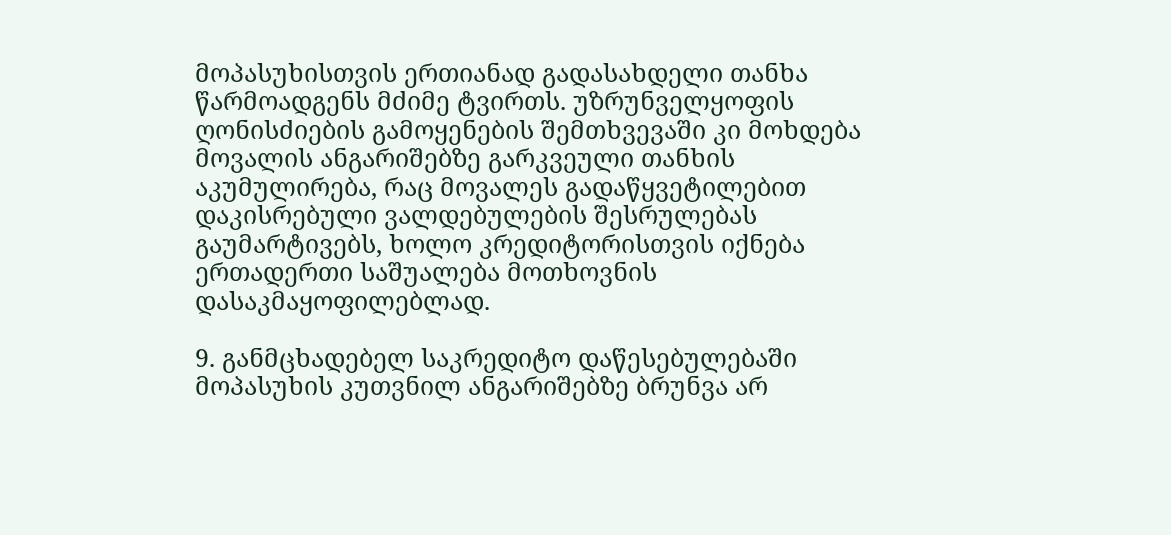მოპასუხისთვის ერთიანად გადასახდელი თანხა წარმოადგენს მძიმე ტვირთს. უზრუნველყოფის ღონისძიების გამოყენების შემთხვევაში კი მოხდება მოვალის ანგარიშებზე გარკვეული თანხის აკუმულირება, რაც მოვალეს გადაწყვეტილებით დაკისრებული ვალდებულების შესრულებას გაუმარტივებს, ხოლო კრედიტორისთვის იქნება ერთადერთი საშუალება მოთხოვნის დასაკმაყოფილებლად.

9. განმცხადებელ საკრედიტო დაწესებულებაში მოპასუხის კუთვნილ ანგარიშებზე ბრუნვა არ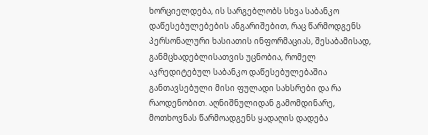ხორციელდება, ის სარგებლობს სხვა საბანკო დაწესებულებების ანგარიშებით, რაც წარმოდგენს პერსონალური ხასიათის ინფორმაციას, შესაბამისად, განმცხადებლისათვის უცნობია, რომელ აკრედიტებულ საბანკო დაწესებულებაშია განთავსებული მისი ფულადი სახსრები და რა რაოდენობით. აღნიშნულიდან გამომდინარე, მოთხოვნას წარმოადგენს ყადაღის დადება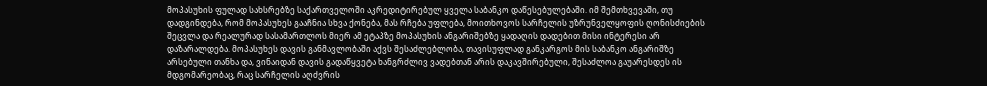მოპასუხის ფულად სახსრებზე საქართველოში აკრედიტირებულ ყველა საბანკო დაწესებულებაში. იმ შემთხვევაში, თუ დადგინდება, რომ მოპასუხეს გააჩნია სხვა ქონება, მას რჩება უფლება, მოითხოვოს სარჩელის უზრუნველყოფის ღონისძიების შეცვლა და რეალურად სასამართლოს მიერ ამ ეტაპზე მოპასუხის ანგარიშებზე ყადაღის დადებით მისი ინტერესი არ დაზარალდება. მოპასუხეს დავის განმავლობაში აქვს შესაძლებლობა, თავისუფლად განკარგოს მის საბანკო ანგარიშზე არსებული თანხა და, ვინაიდან დავის გადაწყვეტა ხანგრძლივ ვადებთან არის დაკავშირებული, შესაძლოა გაუარესდეს ის მდგომარეობაც, რაც სარჩელის აღძვრის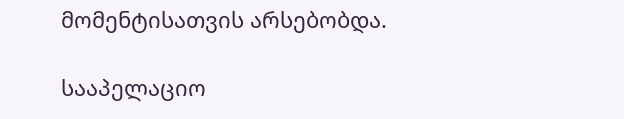მომენტისათვის არსებობდა.

სააპელაციო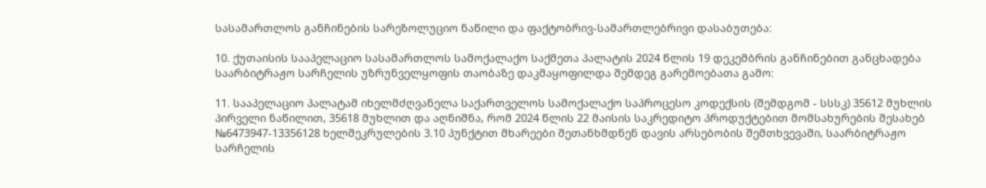სასამართლოს განჩინების სარეზოლუციო ნაწილი და ფაქტობრივ-სამართლებრივი დასაბუთება:

10. ქუთაისის სააპელაციო სასამართლოს სამოქალაქო საქმეთა პალატის 2024 წლის 19 დეკემბრის განჩინებით განცხადება საარბიტრაჟო სარჩელის უზრუნველყოფის თაობაზე დაკმაყოფილდა შემდეგ გარემოებათა გამო:

11. სააპელაციო პალატამ იხელმძღვანელა საქართველოს სამოქალაქო საპროცესო კოდექსის (შემდგომ - სსსკ) 35612 მუხლის პირველი ნაწილით, 35618 მუხლით და აღნიშნა, რომ 2024 წლის 22 მაისის საკრედიტო პროდუქტებით მომსახურების შესახებ №6473947-13356128 ხელშეკრულების 3.10 პუნქტით მხარეები შეთანხმდნენ დავის არსებობის შემთხვევაში, საარბიტრაჟო სარჩელის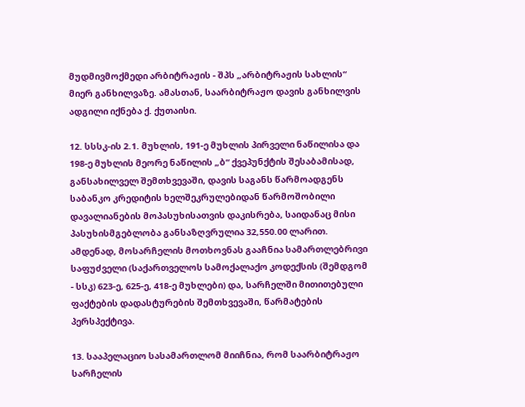მუდმივმოქმედი არბიტრაჟის - შპს „არბიტრაჟის სახლის“ მიერ განხილვაზე. ამასთან, საარბიტრაჟო დავის განხილვის ადგილი იქნება ქ. ქუთაისი.

12. სსსკ-ის 2.1. მუხლის, 191-ე მუხლის პირველი ნაწილისა და 198-ე მუხლის მეორე ნაწილის „ბ“ ქვეპუნქტის შესაბამისად, განსახილველ შემთხვევაში, დავის საგანს წარმოადგენს საბანკო კრედიტის ხელშეკრულებიდან წარმოშობილი დავალიანების მოპასუხისათვის დაკისრება, საიდანაც მისი პასუხისმგებლობა განსაზღვრულია 32,550.00 ლარით. ამდენად, მოსარჩელის მოთხოვნას გააჩნია სამართლებრივი საფუძველი (საქართველოს სამოქალაქო კოდექსის (შემდგომ - სსკ) 623-ე, 625-ე, 418-ე მუხლები) და, სარჩელში მითითებული ფაქტების დადასტურების შემთხვევაში, წარმატების პერსპექტივა.

13. სააპელაციო სასამართლომ მიიჩნია, რომ საარბიტრაჟო სარჩელის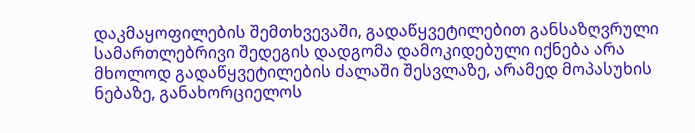დაკმაყოფილების შემთხვევაში, გადაწყვეტილებით განსაზღვრული სამართლებრივი შედეგის დადგომა დამოკიდებული იქნება არა მხოლოდ გადაწყვეტილების ძალაში შესვლაზე, არამედ მოპასუხის ნებაზე, განახორციელოს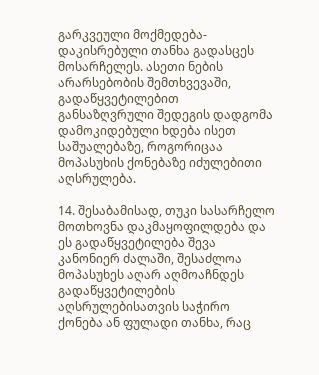გარკვეული მოქმედება-დაკისრებული თანხა გადასცეს მოსარჩელეს. ასეთი ნების არარსებობის შემთხვევაში, გადაწყვეტილებით განსაზღვრული შედეგის დადგომა დამოკიდებული ხდება ისეთ საშუალებაზე, როგორიცაა მოპასუხის ქონებაზე იძულებითი აღსრულება.

14. შესაბამისად, თუკი სასარჩელო მოთხოვნა დაკმაყოფილდება და ეს გადაწყვეტილება შევა კანონიერ ძალაში, შესაძლოა მოპასუხეს აღარ აღმოაჩნდეს გადაწყვეტილების აღსრულებისათვის საჭირო ქონება ან ფულადი თანხა, რაც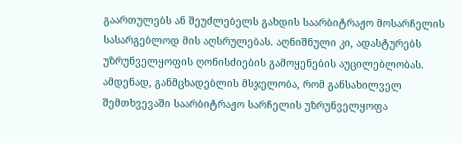გაართულებს ან შეუძლებელს გახდის საარბიტრაჟო მოსარჩელის სასარგებლოდ მის აღსრულებას. აღნიშნული კი, ადასტურებს უზრუნველყოფის ღონისძიების გამოყენების აუცილებლობას. ამდენად, განმცხადებლის მსჯელობა, რომ განსახილველ შემთხვევაში საარბიტრაჟო სარჩელის უზრუნველყოფა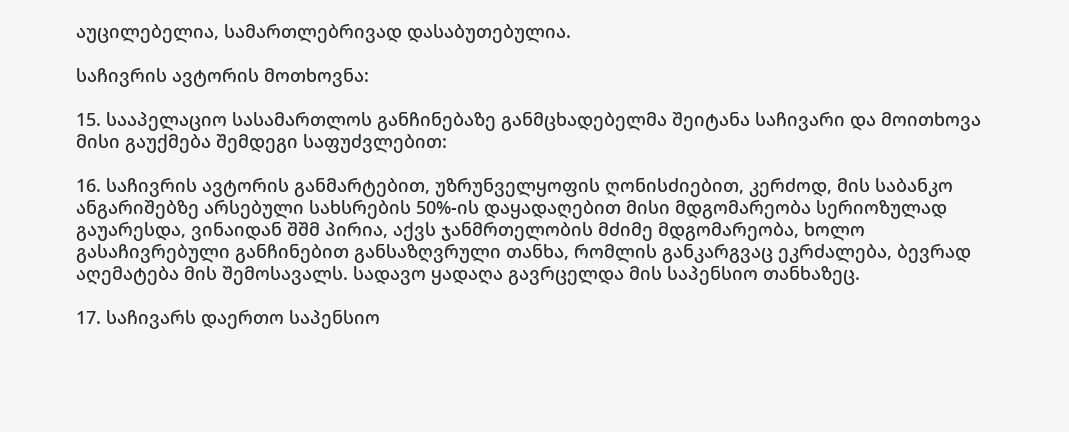აუცილებელია, სამართლებრივად დასაბუთებულია.

საჩივრის ავტორის მოთხოვნა:

15. სააპელაციო სასამართლოს განჩინებაზე განმცხადებელმა შეიტანა საჩივარი და მოითხოვა მისი გაუქმება შემდეგი საფუძვლებით:

16. საჩივრის ავტორის განმარტებით, უზრუნველყოფის ღონისძიებით, კერძოდ, მის საბანკო ანგარიშებზე არსებული სახსრების 50%-ის დაყადაღებით მისი მდგომარეობა სერიოზულად გაუარესდა, ვინაიდან შშმ პირია, აქვს ჯანმრთელობის მძიმე მდგომარეობა, ხოლო გასაჩივრებული განჩინებით განსაზღვრული თანხა, რომლის განკარგვაც ეკრძალება, ბევრად აღემატება მის შემოსავალს. სადავო ყადაღა გავრცელდა მის საპენსიო თანხაზეც.

17. საჩივარს დაერთო საპენსიო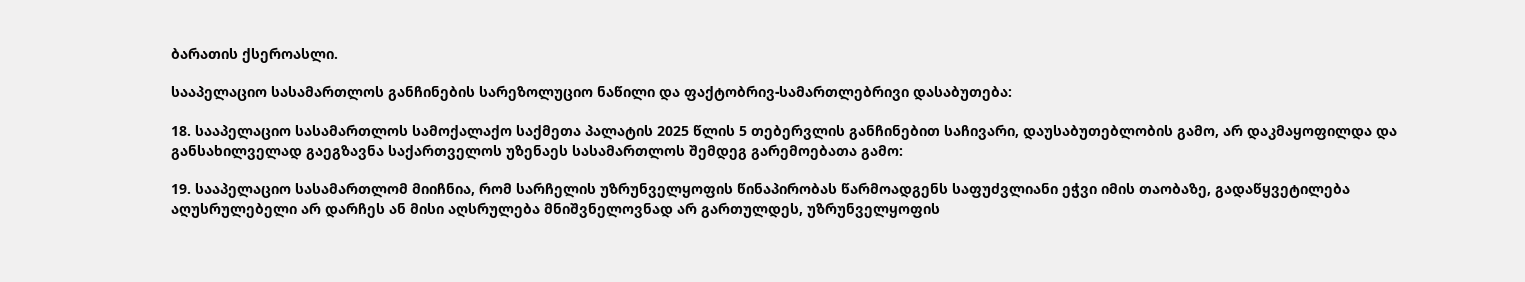ბარათის ქსეროასლი.

სააპელაციო სასამართლოს განჩინების სარეზოლუციო ნაწილი და ფაქტობრივ-სამართლებრივი დასაბუთება:

18. სააპელაციო სასამართლოს სამოქალაქო საქმეთა პალატის 2025 წლის 5 თებერვლის განჩინებით საჩივარი, დაუსაბუთებლობის გამო, არ დაკმაყოფილდა და განსახილველად გაეგზავნა საქართველოს უზენაეს სასამართლოს შემდეგ გარემოებათა გამო:

19. სააპელაციო სასამართლომ მიიჩნია, რომ სარჩელის უზრუნველყოფის წინაპირობას წარმოადგენს საფუძვლიანი ეჭვი იმის თაობაზე, გადაწყვეტილება აღუსრულებელი არ დარჩეს ან მისი აღსრულება მნიშვნელოვნად არ გართულდეს, უზრუნველყოფის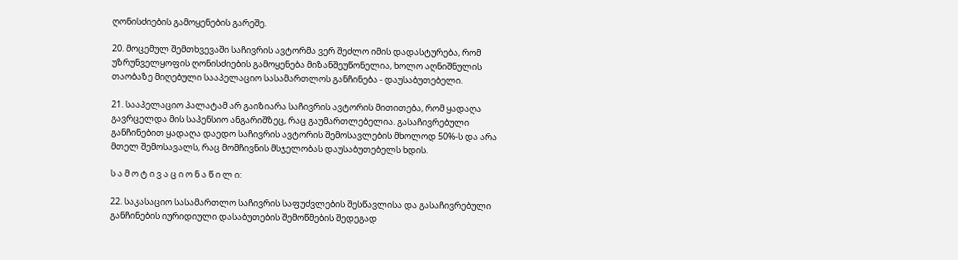ღონისძიების გამოყენების გარეშე.

20. მოცემულ შემთხვევაში საჩივრის ავტორმა ვერ შეძლო იმის დადასტურება, რომ უზრუნველყოფის ღონისძიების გამოყენება მიზანშეუწონელია, ხოლო აღნიშნულის თაობაზე მიღებული სააპელაციო სასამართლოს განჩინება - დაუსაბუთებელი.

21. სააპელაციო პალატამ არ გაიზიარა საჩივრის ავტორის მითითება, რომ ყადაღა გავრცელდა მის საპენსიო ანგარიშზეც, რაც გაუმართლებელია. გასაჩივრებული განჩინებით ყადაღა დაედო საჩივრის ავტორის შემოსავლების მხოლოდ 50%-ს და არა მთელ შემოსავალს, რაც მომჩივნის მსჯელობას დაუსაბუთებელს ხდის.

ს ა მ ო ტ ი ვ ა ც ი ო ნ ა წ ი ლ ი:

22. საკასაციო სასამართლო საჩივრის საფუძვლების შესწავლისა და გასაჩივრებული განჩინების იურიდიული დასაბუთების შემოწმების შედეგად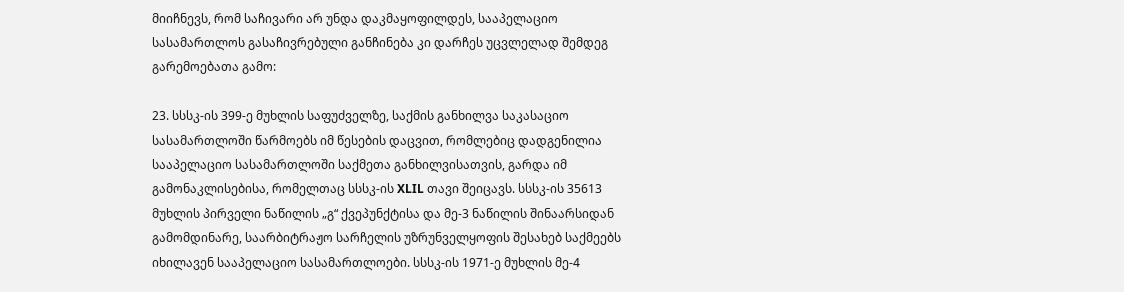მიიჩნევს, რომ საჩივარი არ უნდა დაკმაყოფილდეს, სააპელაციო სასამართლოს გასაჩივრებული განჩინება კი დარჩეს უცვლელად შემდეგ გარემოებათა გამო:

23. სსსკ-ის 399-ე მუხლის საფუძველზე, საქმის განხილვა საკასაციო სასამართლოში წარმოებს იმ წესების დაცვით, რომლებიც დადგენილია სააპელაციო სასამართლოში საქმეთა განხილვისათვის, გარდა იმ გამონაკლისებისა, რომელთაც სსსკ-ის XLIL თავი შეიცავს. სსსკ-ის 35613 მუხლის პირველი ნაწილის „გ“ ქვეპუნქტისა და მე-3 ნაწილის შინაარსიდან გამომდინარე, საარბიტრაჟო სარჩელის უზრუნველყოფის შესახებ საქმეებს იხილავენ სააპელაციო სასამართლოები. სსსკ-ის 1971-ე მუხლის მე-4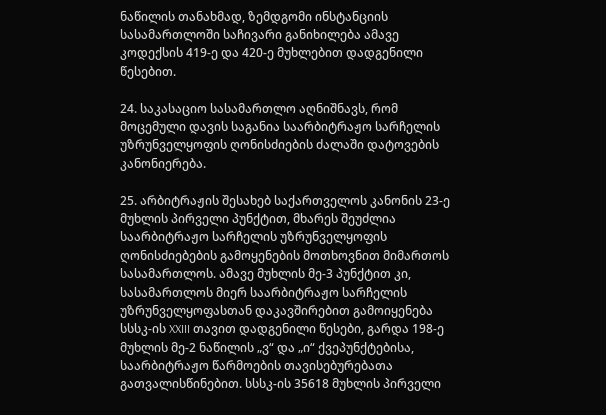ნაწილის თანახმად, ზემდგომი ინსტანციის სასამართლოში საჩივარი განიხილება ამავე კოდექსის 419-ე და 420-ე მუხლებით დადგენილი წესებით.

24. საკასაციო სასამართლო აღნიშნავს, რომ მოცემული დავის საგანია საარბიტრაჟო სარჩელის უზრუნველყოფის ღონისძიების ძალაში დატოვების კანონიერება.

25. არბიტრაჟის შესახებ საქართველოს კანონის 23-ე მუხლის პირველი პუნქტით, მხარეს შეუძლია საარბიტრაჟო სარჩელის უზრუნველყოფის ღონისძიებების გამოყენების მოთხოვნით მიმართოს სასამართლოს. ამავე მუხლის მე-3 პუნქტით კი, სასამართლოს მიერ საარბიტრაჟო სარჩელის უზრუნველყოფასთან დაკავშირებით გამოიყენება სსსკ-ის XXIII თავით დადგენილი წესები, გარდა 198-ე მუხლის მე-2 ნაწილის „ვ“ და „ი“ ქვეპუნქტებისა, საარბიტრაჟო წარმოების თავისებურებათა გათვალისწინებით. სსსკ-ის 35618 მუხლის პირველი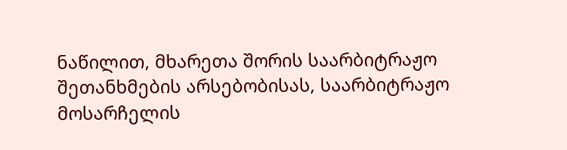ნაწილით, მხარეთა შორის საარბიტრაჟო შეთანხმების არსებობისას, საარბიტრაჟო მოსარჩელის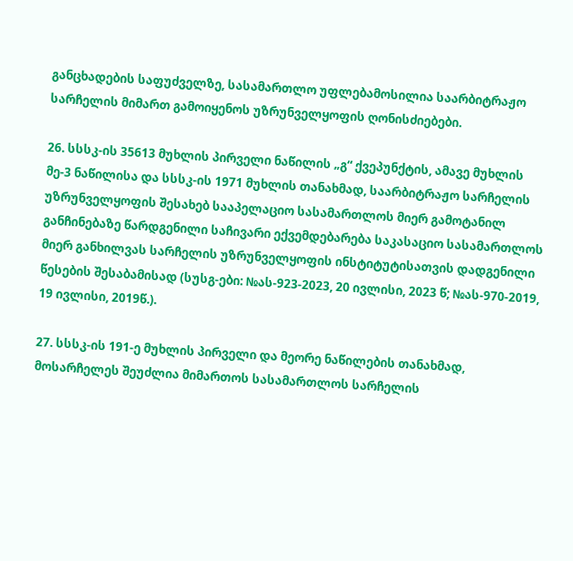განცხადების საფუძველზე, სასამართლო უფლებამოსილია საარბიტრაჟო სარჩელის მიმართ გამოიყენოს უზრუნველყოფის ღონისძიებები.

26. სსსკ-ის 35613 მუხლის პირველი ნაწილის „გ“ ქვეპუნქტის, ამავე მუხლის მე-3 ნაწილისა და სსსკ-ის 1971 მუხლის თანახმად, საარბიტრაჟო სარჩელის უზრუნველყოფის შესახებ სააპელაციო სასამართლოს მიერ გამოტანილ განჩინებაზე წარდგენილი საჩივარი ექვემდებარება საკასაციო სასამართლოს მიერ განხილვას სარჩელის უზრუნველყოფის ინსტიტუტისათვის დადგენილი წესების შესაბამისად (სუსგ-ები: №ას-923-2023, 20 ივლისი, 2023 წ; №ას-970-2019, 19 ივლისი, 2019წ.).

27. სსსკ-ის 191-ე მუხლის პირველი და მეორე ნაწილების თანახმად, მოსარჩელეს შეუძლია მიმართოს სასამართლოს სარჩელის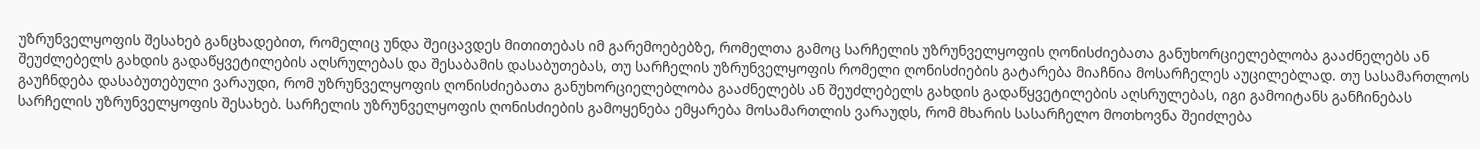უზრუნველყოფის შესახებ განცხადებით, რომელიც უნდა შეიცავდეს მითითებას იმ გარემოებებზე, რომელთა გამოც სარჩელის უზრუნველყოფის ღონისძიებათა განუხორციელებლობა გააძნელებს ან შეუძლებელს გახდის გადაწყვეტილების აღსრულებას და შესაბამის დასაბუთებას, თუ სარჩელის უზრუნველყოფის რომელი ღონისძიების გატარება მიაჩნია მოსარჩელეს აუცილებლად. თუ სასამართლოს გაუჩნდება დასაბუთებული ვარაუდი, რომ უზრუნველყოფის ღონისძიებათა განუხორციელებლობა გააძნელებს ან შეუძლებელს გახდის გადაწყვეტილების აღსრულებას, იგი გამოიტანს განჩინებას სარჩელის უზრუნველყოფის შესახებ. სარჩელის უზრუნველყოფის ღონისძიების გამოყენება ემყარება მოსამართლის ვარაუდს, რომ მხარის სასარჩელო მოთხოვნა შეიძლება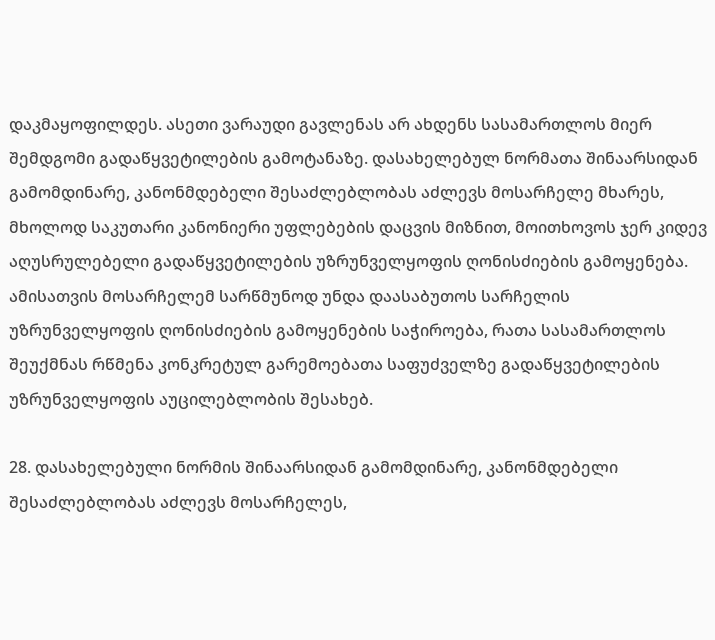დაკმაყოფილდეს. ასეთი ვარაუდი გავლენას არ ახდენს სასამართლოს მიერ შემდგომი გადაწყვეტილების გამოტანაზე. დასახელებულ ნორმათა შინაარსიდან გამომდინარე, კანონმდებელი შესაძლებლობას აძლევს მოსარჩელე მხარეს, მხოლოდ საკუთარი კანონიერი უფლებების დაცვის მიზნით, მოითხოვოს ჯერ კიდევ აღუსრულებელი გადაწყვეტილების უზრუნველყოფის ღონისძიების გამოყენება. ამისათვის მოსარჩელემ სარწმუნოდ უნდა დაასაბუთოს სარჩელის უზრუნველყოფის ღონისძიების გამოყენების საჭიროება, რათა სასამართლოს შეუქმნას რწმენა კონკრეტულ გარემოებათა საფუძველზე გადაწყვეტილების უზრუნველყოფის აუცილებლობის შესახებ.

28. დასახელებული ნორმის შინაარსიდან გამომდინარე, კანონმდებელი შესაძლებლობას აძლევს მოსარჩელეს,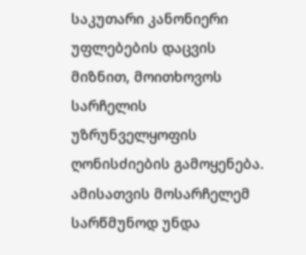საკუთარი კანონიერი უფლებების დაცვის მიზნით, მოითხოვოს სარჩელის უზრუნველყოფის ღონისძიების გამოყენება. ამისათვის მოსარჩელემ სარწმუნოდ უნდა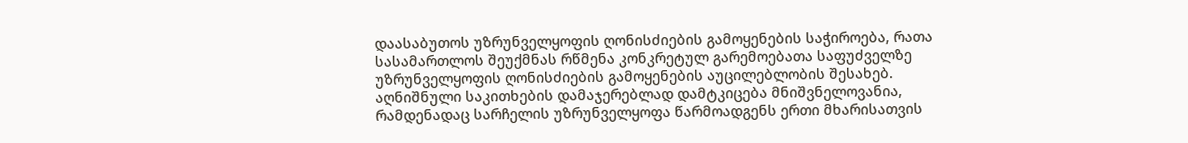დაასაბუთოს უზრუნველყოფის ღონისძიების გამოყენების საჭიროება, რათა სასამართლოს შეუქმნას რწმენა კონკრეტულ გარემოებათა საფუძველზე უზრუნველყოფის ღონისძიების გამოყენების აუცილებლობის შესახებ. აღნიშნული საკითხების დამაჯერებლად დამტკიცება მნიშვნელოვანია, რამდენადაც სარჩელის უზრუნველყოფა წარმოადგენს ერთი მხარისათვის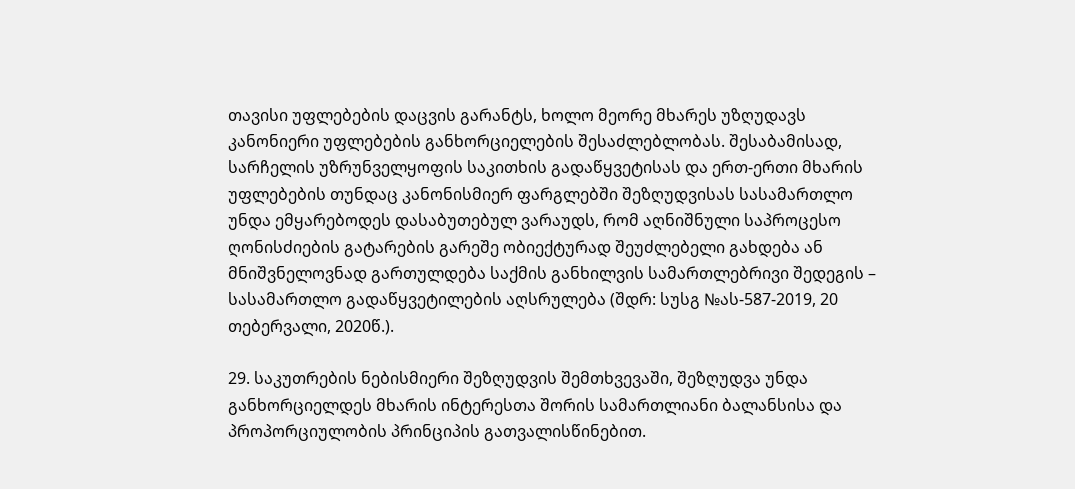თავისი უფლებების დაცვის გარანტს, ხოლო მეორე მხარეს უზღუდავს კანონიერი უფლებების განხორციელების შესაძლებლობას. შესაბამისად, სარჩელის უზრუნველყოფის საკითხის გადაწყვეტისას და ერთ-ერთი მხარის უფლებების თუნდაც კანონისმიერ ფარგლებში შეზღუდვისას სასამართლო უნდა ემყარებოდეს დასაბუთებულ ვარაუდს, რომ აღნიშნული საპროცესო ღონისძიების გატარების გარეშე ობიექტურად შეუძლებელი გახდება ან მნიშვნელოვნად გართულდება საქმის განხილვის სამართლებრივი შედეგის – სასამართლო გადაწყვეტილების აღსრულება (შდრ: სუსგ №ას-587-2019, 20 თებერვალი, 2020წ.).

29. საკუთრების ნებისმიერი შეზღუდვის შემთხვევაში, შეზღუდვა უნდა განხორციელდეს მხარის ინტერესთა შორის სამართლიანი ბალანსისა და პროპორციულობის პრინციპის გათვალისწინებით.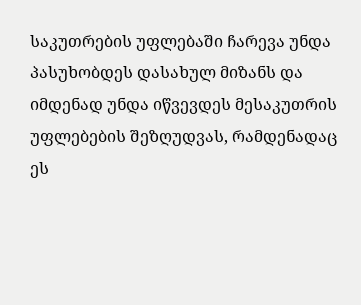საკუთრების უფლებაში ჩარევა უნდა პასუხობდეს დასახულ მიზანს და იმდენად უნდა იწვევდეს მესაკუთრის უფლებების შეზღუდვას, რამდენადაც ეს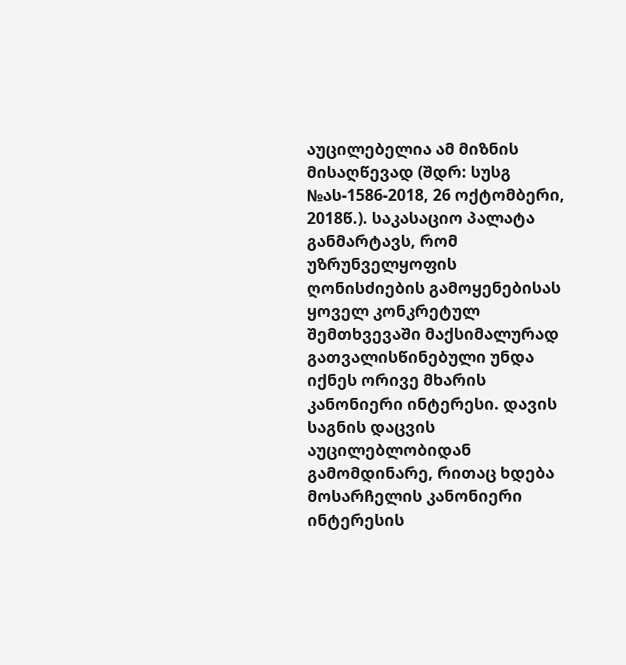აუცილებელია ამ მიზნის მისაღწევად (შდრ: სუსგ №ას-1586-2018, 26 ოქტომბერი, 2018წ.). საკასაციო პალატა განმარტავს, რომ უზრუნველყოფის ღონისძიების გამოყენებისას ყოველ კონკრეტულ შემთხვევაში მაქსიმალურად გათვალისწინებული უნდა იქნეს ორივე მხარის კანონიერი ინტერესი. დავის საგნის დაცვის აუცილებლობიდან გამომდინარე, რითაც ხდება მოსარჩელის კანონიერი ინტერესის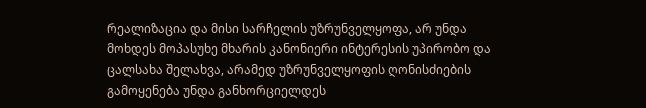რეალიზაცია და მისი სარჩელის უზრუნველყოფა, არ უნდა მოხდეს მოპასუხე მხარის კანონიერი ინტერესის უპირობო და ცალსახა შელახვა, არამედ უზრუნველყოფის ღონისძიების გამოყენება უნდა განხორციელდეს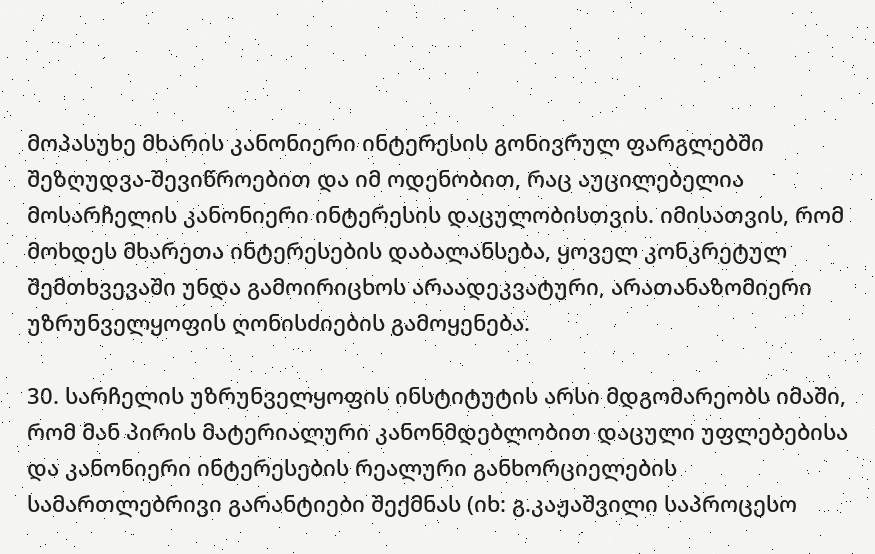მოპასუხე მხარის კანონიერი ინტერესის გონივრულ ფარგლებში შეზღუდვა-შევიწროებით და იმ ოდენობით, რაც აუცილებელია მოსარჩელის კანონიერი ინტერესის დაცულობისთვის. იმისათვის, რომ მოხდეს მხარეთა ინტერესების დაბალანსება, ყოველ კონკრეტულ შემთხვევაში უნდა გამოირიცხოს არაადეკვატური, არათანაზომიერი უზრუნველყოფის ღონისძიების გამოყენება.

30. სარჩელის უზრუნველყოფის ინსტიტუტის არსი მდგომარეობს იმაში, რომ მან პირის მატერიალური კანონმდებლობით დაცული უფლებებისა და კანონიერი ინტერესების რეალური განხორციელების სამართლებრივი გარანტიები შექმნას (იხ: გ.კაჟაშვილი საპროცესო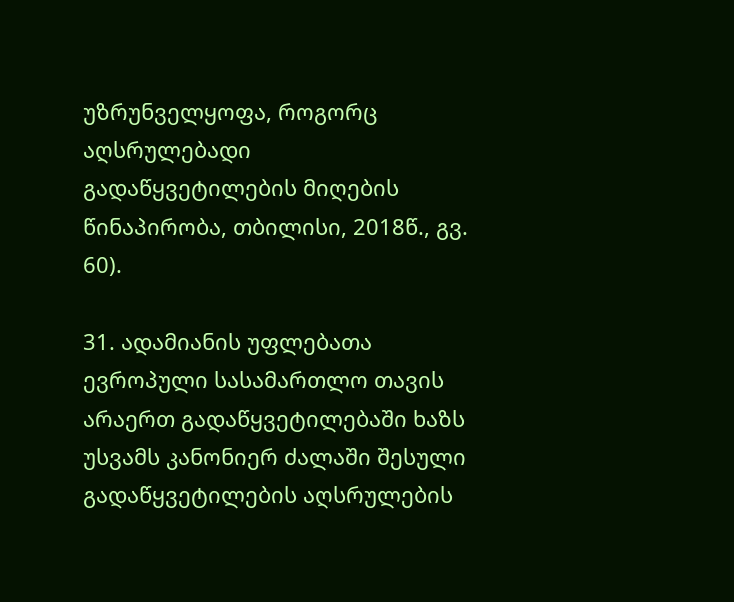უზრუნველყოფა, როგორც აღსრულებადი გადაწყვეტილების მიღების წინაპირობა, თბილისი, 2018წ., გვ. 60).

31. ადამიანის უფლებათა ევროპული სასამართლო თავის არაერთ გადაწყვეტილებაში ხაზს უსვამს კანონიერ ძალაში შესული გადაწყვეტილების აღსრულების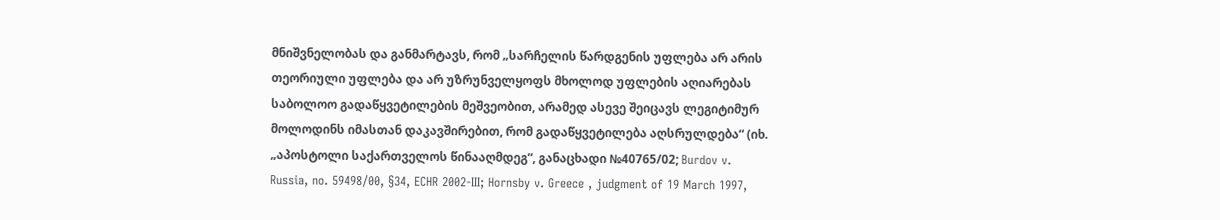მნიშვნელობას და განმარტავს, რომ „სარჩელის წარდგენის უფლება არ არის თეორიული უფლება და არ უზრუნველყოფს მხოლოდ უფლების აღიარებას საბოლოო გადაწყვეტილების მეშვეობით, არამედ ასევე შეიცავს ლეგიტიმურ მოლოდინს იმასთან დაკავშირებით, რომ გადაწყვეტილება აღსრულდება“ (იხ. „აპოსტოლი საქართველოს წინააღმდეგ“, განაცხადი №40765/02; Burdov v. Russia, no. 59498/00, §34, ECHR 2002-III; Hornsby v. Greece , judgment of 19 March 1997,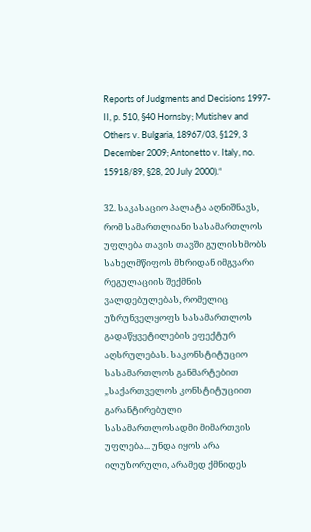Reports of Judgments and Decisions 1997-II, p. 510, §40 Hornsby; Mutishev and Others v. Bulgaria, 18967/03, §129, 3 December 2009; Antonetto v. Italy, no. 15918/89, §28, 20 July 2000).“

32. საკასაციო პალატა აღნიშნავს, რომ სამართლიანი სასამართლოს უფლება თავის თავში გულისხმობს სახელმწიფოს მხრიდან იმგვარი რეგულაციის შექმნის ვალდებულებას, რომელიც უზრუნველყოფს სასამართლოს გადაწყვეტილების ეფექტურ აღსრულებას. საკონსტიტუციო სასამართლოს განმარტებით „საქართველოს კონსტიტუციით გარანტირებული სასამართლოსადმი მიმართვის უფლება... უნდა იყოს არა ილუზორული, არამედ ქმნიდეს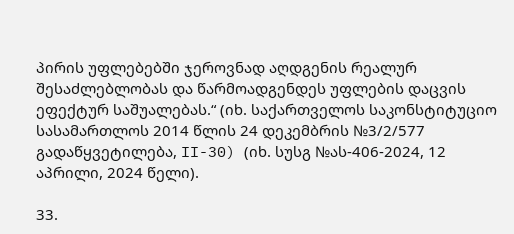პირის უფლებებში ჯეროვნად აღდგენის რეალურ შესაძლებლობას და წარმოადგენდეს უფლების დაცვის ეფექტურ საშუალებას.“ (იხ. საქართველოს საკონსტიტუციო სასამართლოს 2014 წლის 24 დეკემბრის №3/2/577 გადაწყვეტილება, II-30) (იხ. სუსგ №ას-406-2024, 12 აპრილი, 2024 წელი).

33.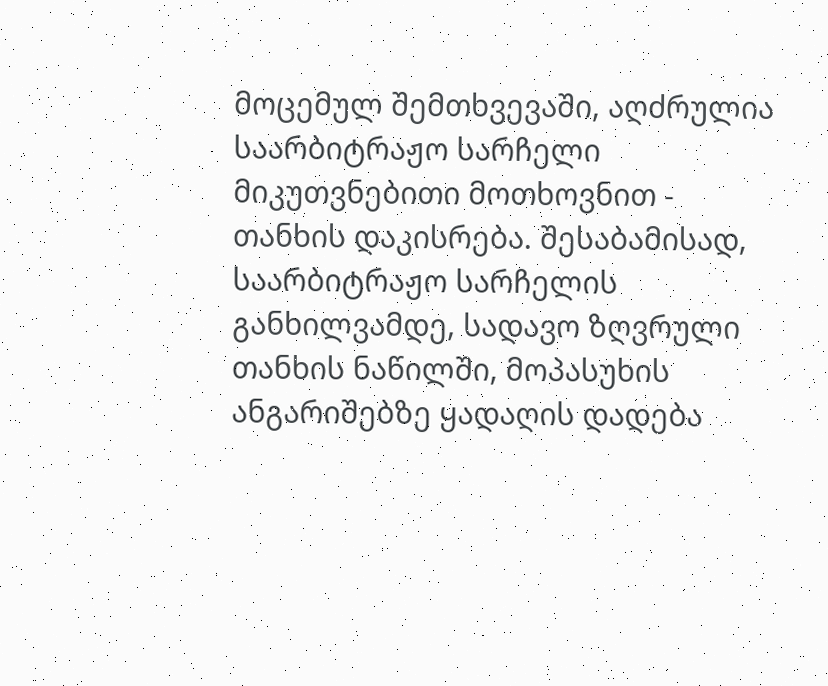მოცემულ შემთხვევაში, აღძრულია საარბიტრაჟო სარჩელი მიკუთვნებითი მოთხოვნით - თანხის დაკისრება. შესაბამისად, საარბიტრაჟო სარჩელის განხილვამდე, სადავო ზღვრული თანხის ნაწილში, მოპასუხის ანგარიშებზე ყადაღის დადება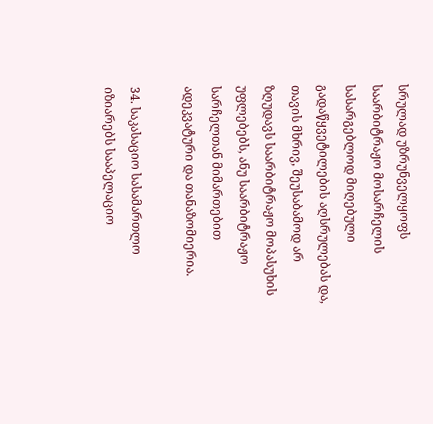სრულად უზრუნველყოფს საარბიტრაჟო მოსარჩელის სასარგებლოდ მიღებული გადაწყვეტილების აღსრულებას და, თავის მხრივ, შეუსაბამოდ არ ზღუდავს საარბიტრაჟო მოპასუხის უფლებებს, ანუ საარბიტრაჟო სარჩელთან მიმართებით ადეკვატური და თანაზომიერია.

34. საკასაციო სასამართლო იზიარებს სააპელაციო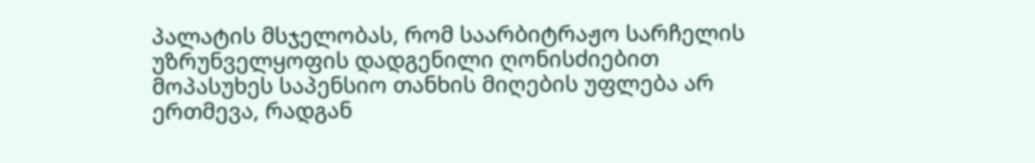პალატის მსჯელობას, რომ საარბიტრაჟო სარჩელის უზრუნველყოფის დადგენილი ღონისძიებით მოპასუხეს საპენსიო თანხის მიღების უფლება არ ერთმევა, რადგან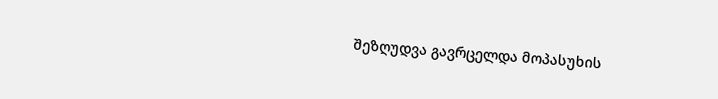შეზღუდვა გავრცელდა მოპასუხის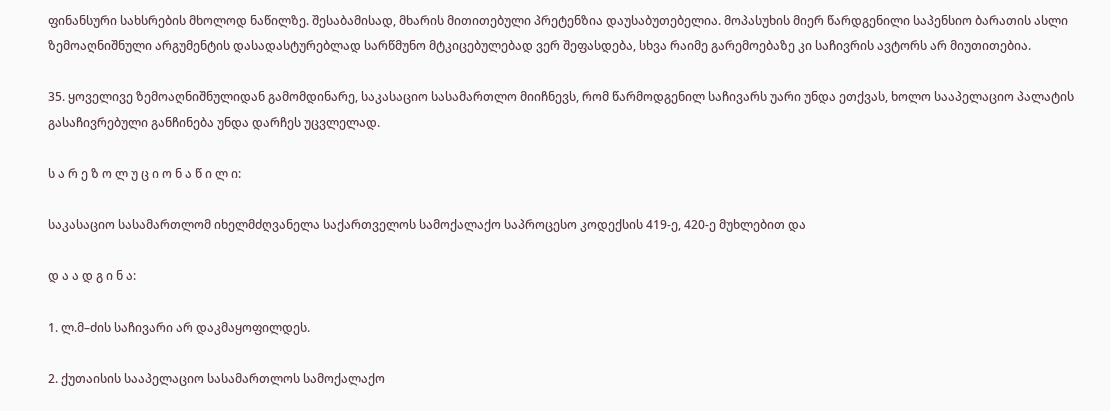ფინანსური სახსრების მხოლოდ ნაწილზე. შესაბამისად, მხარის მითითებული პრეტენზია დაუსაბუთებელია. მოპასუხის მიერ წარდგენილი საპენსიო ბარათის ასლი ზემოაღნიშნული არგუმენტის დასადასტურებლად სარწმუნო მტკიცებულებად ვერ შეფასდება, სხვა რაიმე გარემოებაზე კი საჩივრის ავტორს არ მიუთითებია.

35. ყოველივე ზემოაღნიშნულიდან გამომდინარე, საკასაციო სასამართლო მიიჩნევს, რომ წარმოდგენილ საჩივარს უარი უნდა ეთქვას, ხოლო სააპელაციო პალატის გასაჩივრებული განჩინება უნდა დარჩეს უცვლელად.

ს ა რ ე ზ ო ლ უ ც ი ო ნ ა წ ი ლ ი:

საკასაციო სასამართლომ იხელმძღვანელა საქართველოს სამოქალაქო საპროცესო კოდექსის 419-ე, 420-ე მუხლებით და

დ ა ა დ გ ი ნ ა:

1. ლ.მ–ძის საჩივარი არ დაკმაყოფილდეს.

2. ქუთაისის სააპელაციო სასამართლოს სამოქალაქო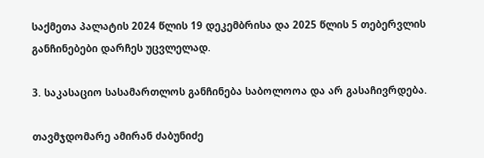საქმეთა პალატის 2024 წლის 19 დეკემბრისა და 2025 წლის 5 თებერვლის განჩინებები დარჩეს უცვლელად.

3. საკასაციო სასამართლოს განჩინება საბოლოოა და არ გასაჩივრდება.

თავმჯდომარე ამირან ძაბუნიძე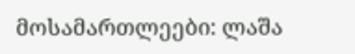მოსამართლეები: ლაშა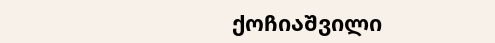ქოჩიაშვილი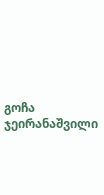გოჩა ჯეირანაშვილი